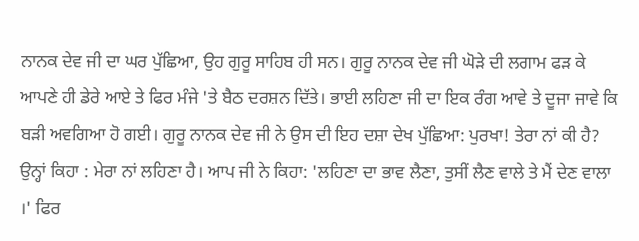ਨਾਨਕ ਦੇਵ ਜੀ ਦਾ ਘਰ ਪੁੱਛਿਆ, ਉਹ ਗੁਰੂ ਸਾਹਿਬ ਹੀ ਸਨ। ਗੁਰੂ ਨਾਨਕ ਦੇਵ ਜੀ ਘੋੜੇ ਦੀ ਲਗਾਮ ਫੜ ਕੇ ਆਪਣੇ ਹੀ ਡੇਰੇ ਆਏ ਤੇ ਫਿਰ ਮੰਜੇ 'ਤੇ ਬੈਠ ਦਰਸ਼ਨ ਦਿੱਤੇ। ਭਾਈ ਲਹਿਣਾ ਜੀ ਦਾ ਇਕ ਰੰਗ ਆਵੇ ਤੇ ਦੂਜਾ ਜਾਵੇ ਕਿ ਬੜੀ ਅਵਗਿਆ ਹੋ ਗਈ। ਗੁਰੂ ਨਾਨਕ ਦੇਵ ਜੀ ਨੇ ਉਸ ਦੀ ਇਹ ਦਸ਼ਾ ਦੇਖ ਪੁੱਛਿਆ: ਪੁਰਖਾ! ਤੇਰਾ ਨਾਂ ਕੀ ਹੈ? ਉਨ੍ਹਾਂ ਕਿਹਾ : ਮੇਰਾ ਨਾਂ ਲਹਿਣਾ ਹੈ। ਆਪ ਜੀ ਨੇ ਕਿਹਾ: 'ਲਹਿਣਾ ਦਾ ਭਾਵ ਲੈਣਾ, ਤੁਸੀਂ ਲੈਣ ਵਾਲੇ ਤੇ ਮੈਂ ਦੇਣ ਵਾਲਾ ।' ਫਿਰ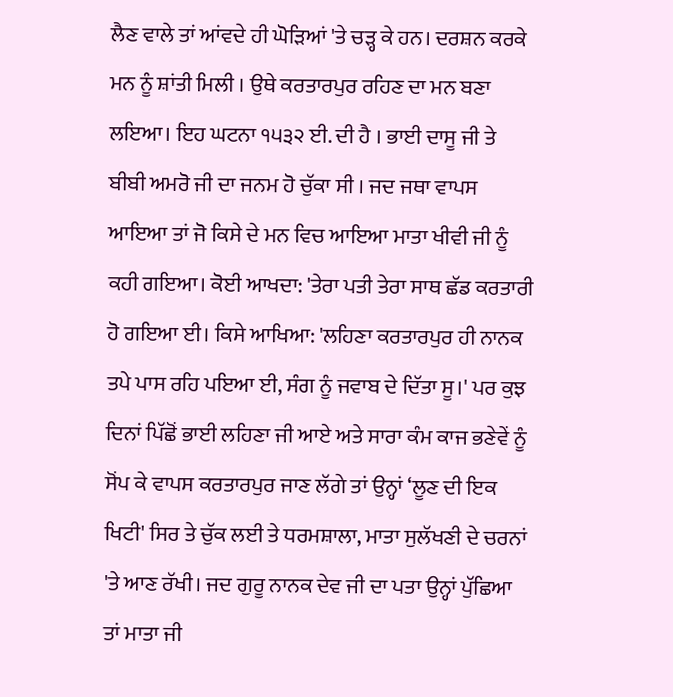ਲੈਣ ਵਾਲੇ ਤਾਂ ਆਂਵਦੇ ਹੀ ਘੋੜਿਆਂ 'ਤੇ ਚੜ੍ਹ ਕੇ ਹਨ। ਦਰਸ਼ਨ ਕਰਕੇ ਮਨ ਨੂੰ ਸ਼ਾਂਤੀ ਮਿਲੀ । ਉਥੇ ਕਰਤਾਰਪੁਰ ਰਹਿਣ ਦਾ ਮਨ ਬਣਾ ਲਇਆ। ਇਹ ਘਟਨਾ ੧੫੩੨ ਈ. ਦੀ ਹੈ । ਭਾਈ ਦਾਸੂ ਜੀ ਤੇ ਬੀਬੀ ਅਮਰੋ ਜੀ ਦਾ ਜਨਮ ਹੋ ਚੁੱਕਾ ਸੀ । ਜਦ ਜਥਾ ਵਾਪਸ ਆਇਆ ਤਾਂ ਜੋ ਕਿਸੇ ਦੇ ਮਨ ਵਿਚ ਆਇਆ ਮਾਤਾ ਖੀਵੀ ਜੀ ਨੂੰ ਕਹੀ ਗਇਆ। ਕੋਈ ਆਖਦਾ: 'ਤੇਰਾ ਪਤੀ ਤੇਰਾ ਸਾਥ ਛੱਡ ਕਰਤਾਰੀ ਹੋ ਗਇਆ ਈ। ਕਿਸੇ ਆਖਿਆ: 'ਲਹਿਣਾ ਕਰਤਾਰਪੁਰ ਹੀ ਨਾਨਕ ਤਪੇ ਪਾਸ ਰਹਿ ਪਇਆ ਈ, ਸੰਗ ਨੂੰ ਜਵਾਬ ਦੇ ਦਿੱਤਾ ਸੂ।' ਪਰ ਕੁਝ ਦਿਨਾਂ ਪਿੱਛੋਂ ਭਾਈ ਲਹਿਣਾ ਜੀ ਆਏ ਅਤੇ ਸਾਰਾ ਕੰਮ ਕਾਜ ਭਣੇਵੇਂ ਨੂੰ ਸੋਂਪ ਕੇ ਵਾਪਸ ਕਰਤਾਰਪੁਰ ਜਾਣ ਲੱਗੇ ਤਾਂ ਉਨ੍ਹਾਂ ‘ਲੂਣ ਦੀ ਇਕ ਖਿਟੀ' ਸਿਰ ਤੇ ਚੁੱਕ ਲਈ ਤੇ ਧਰਮਸ਼ਾਲਾ, ਮਾਤਾ ਸੁਲੱਖਣੀ ਦੇ ਚਰਨਾਂ 'ਤੇ ਆਣ ਰੱਖੀ। ਜਦ ਗੁਰੂ ਨਾਨਕ ਦੇਵ ਜੀ ਦਾ ਪਤਾ ਉਨ੍ਹਾਂ ਪੁੱਛਿਆ ਤਾਂ ਮਾਤਾ ਜੀ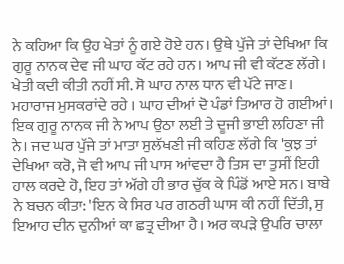ਨੇ ਕਹਿਆ ਕਿ ਉਹ ਖੇਤਾਂ ਨੂੰ ਗਏ ਹੋਏ ਹਨ। ਉਥੇ ਪੁੱਜੇ ਤਾਂ ਦੇਖਿਆ ਕਿ ਗੁਰੂ ਨਾਨਕ ਦੇਵ ਜੀ ਘਾਹ ਕੱਟ ਰਹੇ ਹਨ। ਆਪ ਜੀ ਵੀ ਕੱਟਣ ਲੱਗੇ। ਖੇਤੀ ਕਦੀ ਕੀਤੀ ਨਹੀਂ ਸੀ. ਸੋ ਘਾਹ ਨਾਲ ਧਾਨ ਵੀ ਪੱਟੇ ਜਾਣ। ਮਹਾਰਾਜ ਮੁਸਕਰਾਂਦੇ ਰਹੇ । ਘਾਹ ਦੀਆਂ ਦੋ ਪੰਡਾਂ ਤਿਆਰ ਹੋ ਗਈਆਂ। ਇਕ ਗੁਰੂ ਨਾਨਕ ਜੀ ਨੇ ਆਪ ਉਠਾ ਲਈ ਤੇ ਦੂਜੀ ਭਾਈ ਲਹਿਣਾ ਜੀ ਨੇ। ਜਦ ਘਰ ਪੁੱਜੇ ਤਾਂ ਮਾਤਾ ਸੁਲੱਖਣੀ ਜੀ ਕਹਿਣ ਲੱਗੇ ਕਿ 'ਕੁਝ ਤਾਂ ਦੇਖਿਆ ਕਰੋ, ਜੋ ਵੀ ਆਪ ਜੀ ਪਾਸ ਆਂਵਦਾ ਹੈ ਤਿਸ ਦਾ ਤੁਸੀਂ ਇਹੀ ਹਾਲ ਕਰਦੇ ਹੋ, ਇਹ ਤਾਂ ਅੱਗੇ ਹੀ ਭਾਰ ਚੁੱਕ ਕੇ ਪਿੰਡੋਂ ਆਏ ਸਨ। ਬਾਬੇ ਨੇ ਬਚਨ ਕੀਤਾ: 'ਇਨ ਕੇ ਸਿਰ ਪਰ ਗਠਰੀ ਘਾਸ ਕੀ ਨਹੀਂ ਦਿੱਤੀ, ਸੁ ਇਆਹ ਦੀਨ ਦੁਨੀਆਂ ਕਾ ਛਤ੍ਰ ਦੀਆ ਹੈ। ਅਰ ਕਪੜੇ ਉਪਰਿ ਚਾਲਾ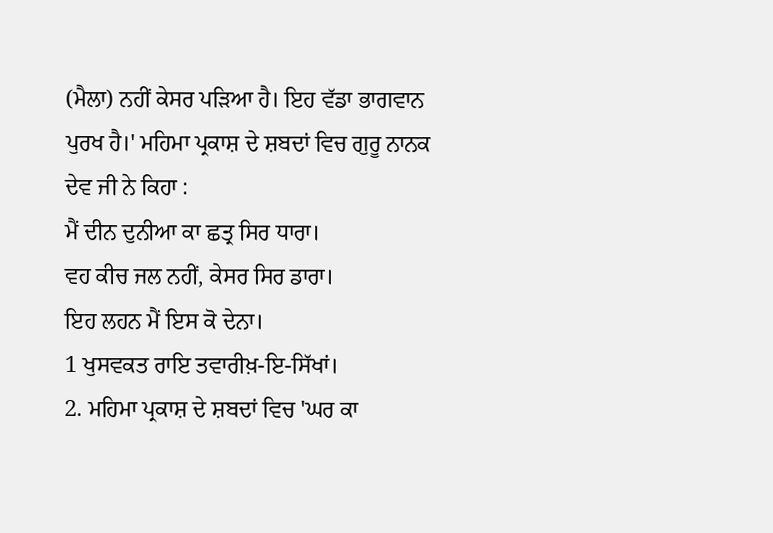(ਮੈਲਾ) ਨਹੀਂ ਕੇਸਰ ਪੜਿਆ ਹੈ। ਇਹ ਵੱਡਾ ਭਾਗਵਾਨ ਪੁਰਖ ਹੈ।' ਮਹਿਮਾ ਪ੍ਰਕਾਸ਼ ਦੇ ਸ਼ਬਦਾਂ ਵਿਚ ਗੁਰੂ ਨਾਨਕ ਦੇਵ ਜੀ ਨੇ ਕਿਹਾ :
ਮੈਂ ਦੀਨ ਦੁਨੀਆ ਕਾ ਛਤ੍ਰ ਸਿਰ ਧਾਰਾ।
ਵਹ ਕੀਚ ਜਲ ਨਹੀਂ, ਕੇਸਰ ਸਿਰ ਡਾਰਾ।
ਇਹ ਲਹਨ ਮੈਂ ਇਸ ਕੋ ਦੇਨਾ।
1 ਖੁਸਵਕਤ ਰਾਇ ਤਵਾਰੀਖ਼-ਇ-ਸਿੱਖਾਂ।
2. ਮਹਿਮਾ ਪ੍ਰਕਾਸ਼ ਦੇ ਸ਼ਬਦਾਂ ਵਿਚ 'ਘਰ ਕਾ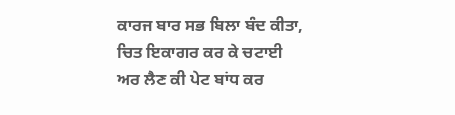ਕਾਰਜ ਬਾਰ ਸਭ ਬਿਲਾ ਬੰਦ ਕੀਤਾ, ਚਿਤ ਇਕਾਗਰ ਕਰ ਕੇ ਚਟਾਈ ਅਰ ਲੈਣ ਕੀ ਪੇਟ ਬਾਂਧ ਕਰ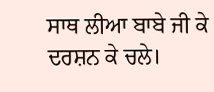ਸਾਥ ਲੀਆ ਬਾਬੇ ਜੀ ਕੇ ਦਰਸ਼ਨ ਕੇ ਚਲੇ।